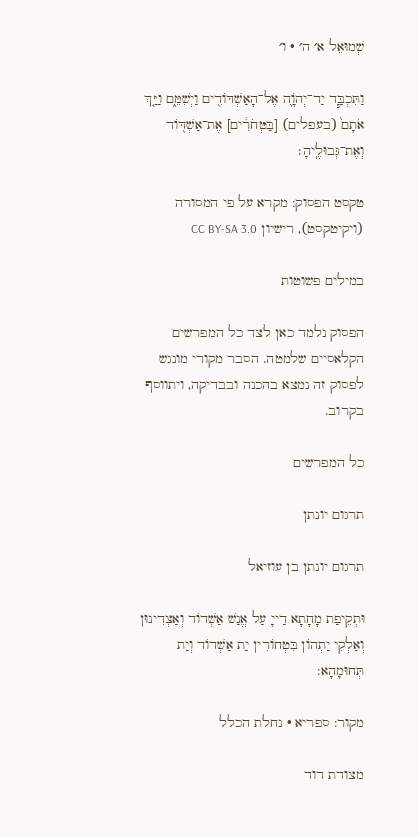שְׁמוּאֵל א׳ ה׳ · ו׳

וַתִּכְבַּ֧ד יַד־יְהֹוָ֛ה אֶל־הָאַשְׁדּוֹדִ֖ים וַיְשִׁמֵּ֑ם וַיַּ֤ךְ אֹתָם֙ (בעפלים) [בַּטְּחֹרִ֔ים] אֶת־אַשְׁדּ֖וֹד וְאֶת־גְּבוּלֶֽיהָ׃

טקסט הפסוק: מקרא על פי המסורה (ויקיטקסט), רישיון CC BY-SA 3.0

במילים פשוטות

הפסוק נלמד כאן לצד כל המפרשים הקלאסיים שלמטה. הסבר מקורי מונגש לפסוק זה נמצא בהכנה ובבדיקה, ויתווסף בקרוב.

כל המפרשים

תרגום יונתן

תרגום יונתן בן עוזיאל

וּתְקֵיפַת מָחָתָא דַייָ עַל אֱנַשׁ אַשְׁדוֹד וְאַצְדִינוּן וְאַלְקִי יַתְהוֹן בִּטְחוֹרִין יַת אַשְׁדוֹד וְיַת תְּחוּמָהָא:

מקור: ספריא · נחלת הכלל

מצודת דוד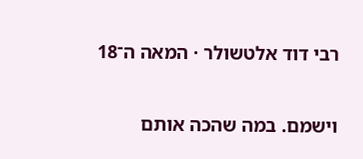רבי דוד אלטשולר · המאה ה־18

וישמם. במה שהכה אותם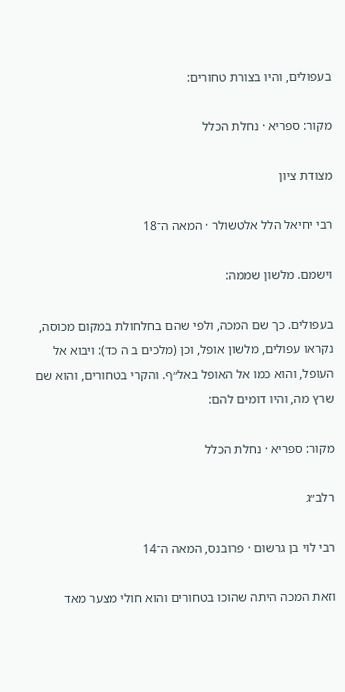בעפולים, והיו בצורת טחורים:

מקור: ספריא · נחלת הכלל

מצודת ציון

רבי יחיאל הלל אלטשולר · המאה ה־18

וישמם. מלשון שממה:

בעפולים. כך שם המכה, ולפי שהם בחלחולת במקום מכוסה, נקראו עפולים, מלשון אופל, וכן (מלכים ב ה כד): ויבוא אל העופל, והוא כמו אל האופל באל״ף. והקרי בטחורים, והוא שם שרץ מה, והיו דומים להם:

מקור: ספריא · נחלת הכלל

רלב״ג

רבי לוי בן גרשום · פרובנס, המאה ה־14

וזאת המכה היתה שהוכו בטחורים והוא חולי מצער מאד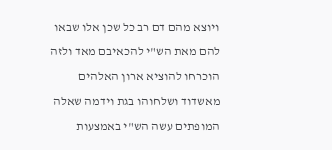ויוצא מהם דם רב כל שכן אלו שבאו להם מאת הש"י להכאיבם מאד ולזה הוכרחו להוציא ארון האלהים מאשדוד ושלחוהו בגת וידמה שאלה המופתים עשה הש"י באמצעות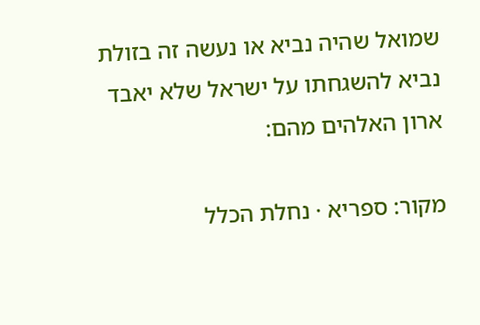שמואל שהיה נביא או נעשה זה בזולת נביא להשגחתו על ישראל שלא יאבד ארון האלהים מהם:

מקור: ספריא · נחלת הכלל